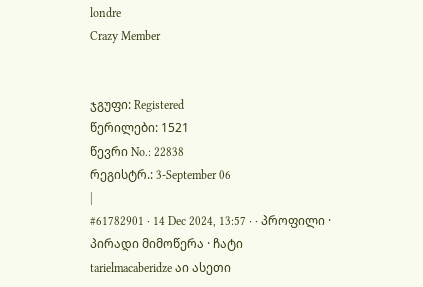londre
Crazy Member


ჯგუფი: Registered
წერილები: 1521
წევრი No.: 22838
რეგისტრ.: 3-September 06
|
#61782901 · 14 Dec 2024, 13:57 · · პროფილი · პირადი მიმოწერა · ჩატი
tarielmacaberidze აი ასეთი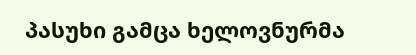პასუხი გამცა ხელოვნურმა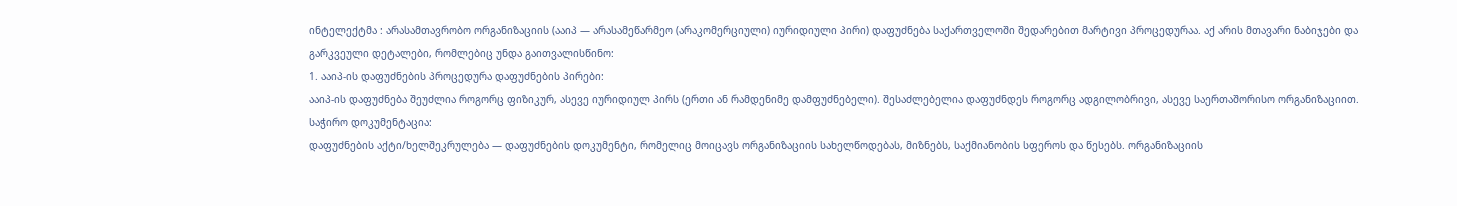ინტელექტმა : არასამთავრობო ორგანიზაციის (ააიპ — არასამეწარმეო (არაკომერციული) იურიდიული პირი) დაფუძნება საქართველოში შედარებით მარტივი პროცედურაა. აქ არის მთავარი ნაბიჯები და გარკვეული დეტალები, რომლებიც უნდა გაითვალისწინო:
1. ააიპ-ის დაფუძნების პროცედურა დაფუძნების პირები:
ააიპ-ის დაფუძნება შეუძლია როგორც ფიზიკურ, ასევე იურიდიულ პირს (ერთი ან რამდენიმე დამფუძნებელი). შესაძლებელია დაფუძნდეს როგორც ადგილობრივი, ასევე საერთაშორისო ორგანიზაციით. საჭირო დოკუმენტაცია:
დაფუძნების აქტი/ხელშეკრულება — დაფუძნების დოკუმენტი, რომელიც მოიცავს ორგანიზაციის სახელწოდებას, მიზნებს, საქმიანობის სფეროს და წესებს. ორგანიზაციის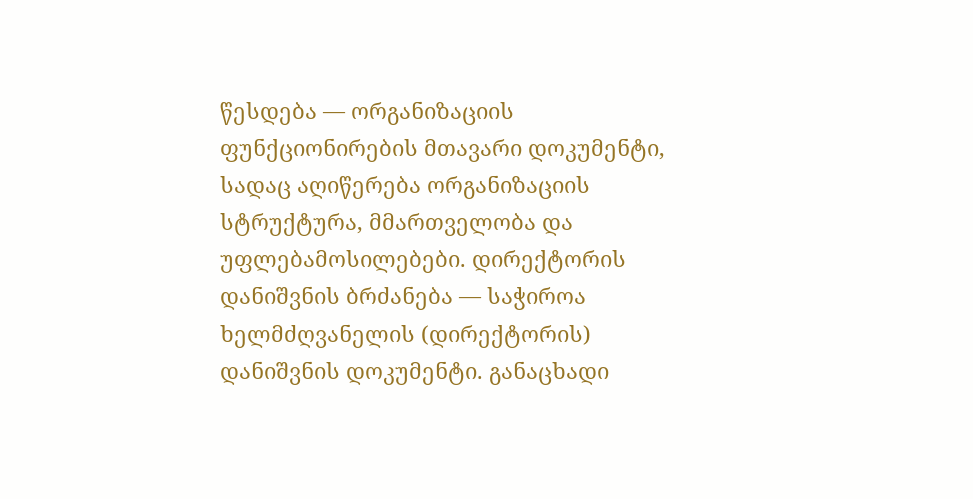წესდება — ორგანიზაციის ფუნქციონირების მთავარი დოკუმენტი, სადაც აღიწერება ორგანიზაციის სტრუქტურა, მმართველობა და უფლებამოსილებები. დირექტორის დანიშვნის ბრძანება — საჭიროა ხელმძღვანელის (დირექტორის) დანიშვნის დოკუმენტი. განაცხადი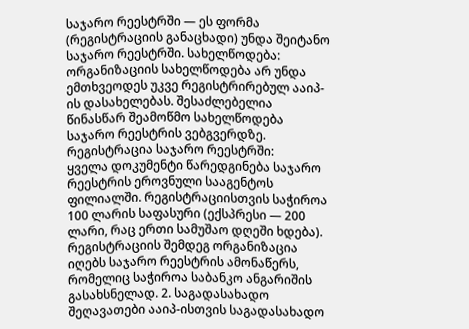საჯარო რეესტრში — ეს ფორმა (რეგისტრაციის განაცხადი) უნდა შეიტანო საჯარო რეესტრში. სახელწოდება:
ორგანიზაციის სახელწოდება არ უნდა ემთხვეოდეს უკვე რეგისტრირებულ ააიპ-ის დასახელებას. შესაძლებელია წინასწარ შეამოწმო სახელწოდება საჯარო რეესტრის ვებგვერდზე. რეგისტრაცია საჯარო რეესტრში:
ყველა დოკუმენტი წარედგინება საჯარო რეესტრის ეროვნული სააგენტოს ფილიალში. რეგისტრაციისთვის საჭიროა 100 ლარის საფასური (ექსპრესი — 200 ლარი, რაც ერთი სამუშაო დღეში ხდება). რეგისტრაციის შემდეგ ორგანიზაცია იღებს საჯარო რეესტრის ამონაწერს, რომელიც საჭიროა საბანკო ანგარიშის გასახსნელად. 2. საგადასახადო შეღავათები ააიპ-ისთვის საგადასახადო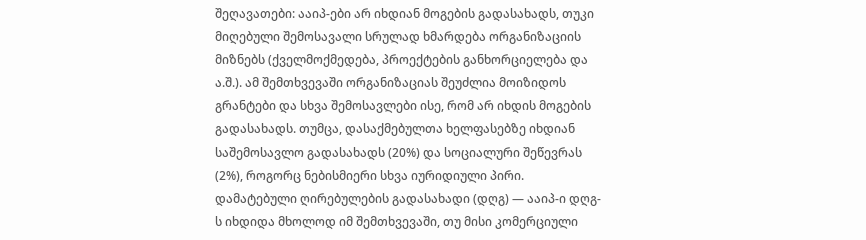შეღავათები: ააიპ-ები არ იხდიან მოგების გადასახადს, თუკი მიღებული შემოსავალი სრულად ხმარდება ორგანიზაციის მიზნებს (ქველმოქმედება, პროექტების განხორციელება და ა.შ.). ამ შემთხვევაში ორგანიზაციას შეუძლია მოიზიდოს გრანტები და სხვა შემოსავლები ისე, რომ არ იხდის მოგების გადასახადს. თუმცა, დასაქმებულთა ხელფასებზე იხდიან საშემოსავლო გადასახადს (20%) და სოციალური შეწევრას (2%), როგორც ნებისმიერი სხვა იურიდიული პირი. დამატებული ღირებულების გადასახადი (დღგ) — ააიპ-ი დღგ-ს იხდიდა მხოლოდ იმ შემთხვევაში, თუ მისი კომერციული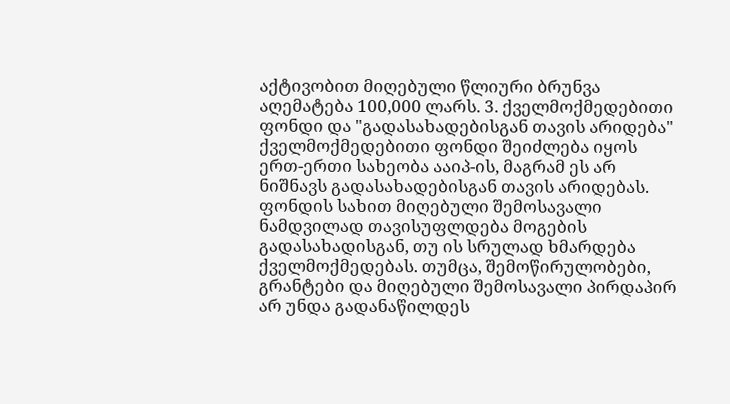აქტივობით მიღებული წლიური ბრუნვა აღემატება 100,000 ლარს. 3. ქველმოქმედებითი ფონდი და "გადასახადებისგან თავის არიდება" ქველმოქმედებითი ფონდი შეიძლება იყოს ერთ-ერთი სახეობა ააიპ-ის, მაგრამ ეს არ ნიშნავს გადასახადებისგან თავის არიდებას. ფონდის სახით მიღებული შემოსავალი ნამდვილად თავისუფლდება მოგების გადასახადისგან, თუ ის სრულად ხმარდება ქველმოქმედებას. თუმცა, შემოწირულობები, გრანტები და მიღებული შემოსავალი პირდაპირ არ უნდა გადანაწილდეს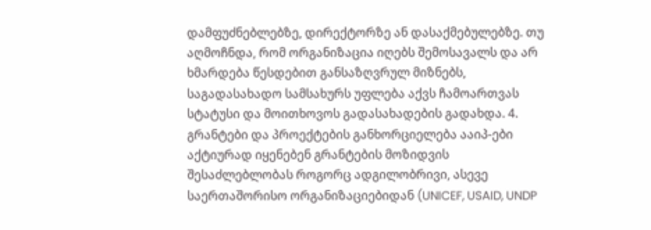დამფუძნებლებზე, დირექტორზე ან დასაქმებულებზე. თუ აღმოჩნდა, რომ ორგანიზაცია იღებს შემოსავალს და არ ხმარდება წესდებით განსაზღვრულ მიზნებს, საგადასახადო სამსახურს უფლება აქვს ჩამოართვას სტატუსი და მოითხოვოს გადასახადების გადახდა. 4. გრანტები და პროექტების განხორციელება ააიპ-ები აქტიურად იყენებენ გრანტების მოზიდვის შესაძლებლობას როგორც ადგილობრივი, ასევე საერთაშორისო ორგანიზაციებიდან (UNICEF, USAID, UNDP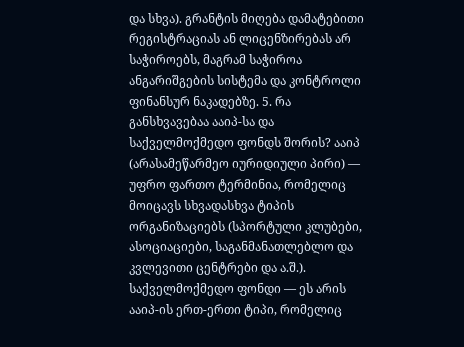და სხვა). გრანტის მიღება დამატებითი რეგისტრაციას ან ლიცენზირებას არ საჭიროებს, მაგრამ საჭიროა ანგარიშგების სისტემა და კონტროლი ფინანსურ ნაკადებზე. 5. რა განსხვავებაა ააიპ-სა და საქველმოქმედო ფონდს შორის? ააიპ (არასამეწარმეო იურიდიული პირი) — უფრო ფართო ტერმინია, რომელიც მოიცავს სხვადასხვა ტიპის ორგანიზაციებს (სპორტული კლუბები, ასოციაციები, საგანმანათლებლო და კვლევითი ცენტრები და ა.შ.). საქველმოქმედო ფონდი — ეს არის ააიპ-ის ერთ-ერთი ტიპი, რომელიც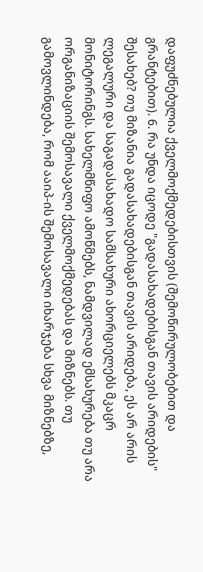დაფუძნებულია ქველმოქმედებისთვის (შემოწირულობებით და გრანტებით). 6. რა უნდა იცოდე "გადასახადებისგან თავის არიდების" შესახებ? თუ მიზანია გადასახადებისგან თავის არიდება, ეს არ არის ლეგალური და საგადასახადო სამსახური ახორციელებს მკაცრ მონიტორინგს. სახელმწიფო ამოწმებს, ნამდვილად ემსახურება თუ არა ორგანიზაციის შემოსავალი ქველმოქმედებას და მიზნებს. თუ გამოვლინდება, რომ ააიპ-ის შემოსავალი იხარჯება სხვა მიზნებზე,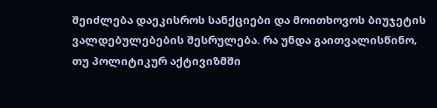შეიძლება დაეკისროს სანქციები და მოითხოვოს ბიუჯეტის ვალდებულებების შესრულება. რა უნდა გაითვალისწინო, თუ პოლიტიკურ აქტივიზმში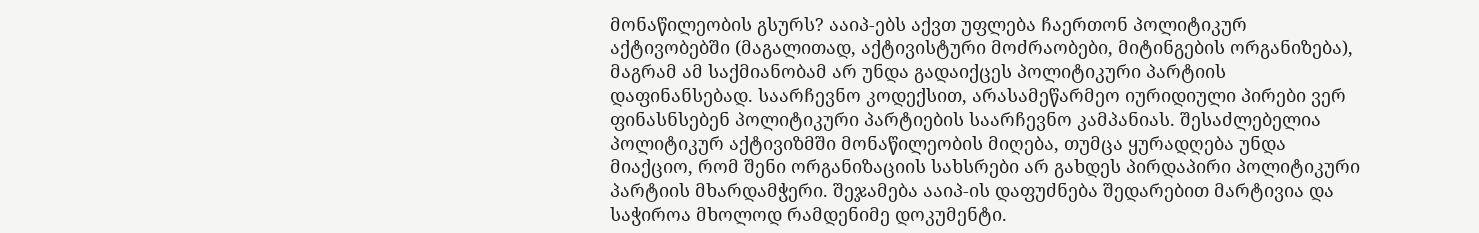მონაწილეობის გსურს? ააიპ-ებს აქვთ უფლება ჩაერთონ პოლიტიკურ აქტივობებში (მაგალითად, აქტივისტური მოძრაობები, მიტინგების ორგანიზება), მაგრამ ამ საქმიანობამ არ უნდა გადაიქცეს პოლიტიკური პარტიის დაფინანსებად. საარჩევნო კოდექსით, არასამეწარმეო იურიდიული პირები ვერ ფინასნსებენ პოლიტიკური პარტიების საარჩევნო კამპანიას. შესაძლებელია პოლიტიკურ აქტივიზმში მონაწილეობის მიღება, თუმცა ყურადღება უნდა მიაქციო, რომ შენი ორგანიზაციის სახსრები არ გახდეს პირდაპირი პოლიტიკური პარტიის მხარდამჭერი. შეჯამება ააიპ-ის დაფუძნება შედარებით მარტივია და საჭიროა მხოლოდ რამდენიმე დოკუმენტი.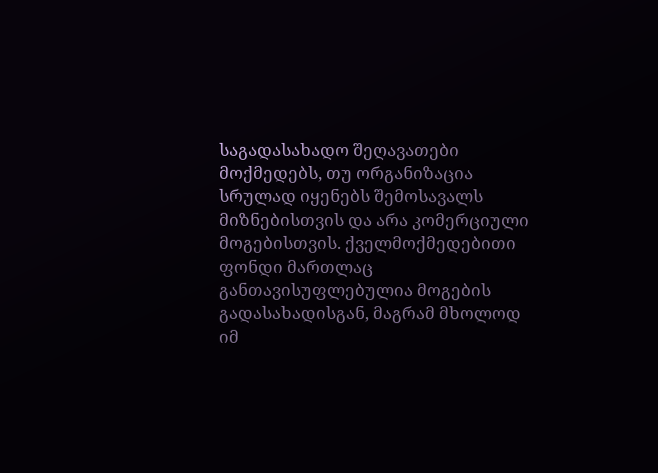საგადასახადო შეღავათები მოქმედებს, თუ ორგანიზაცია სრულად იყენებს შემოსავალს მიზნებისთვის და არა კომერციული მოგებისთვის. ქველმოქმედებითი ფონდი მართლაც განთავისუფლებულია მოგების გადასახადისგან, მაგრამ მხოლოდ იმ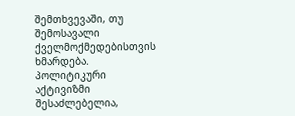შემთხვევაში, თუ შემოსავალი ქველმოქმედებისთვის ხმარდება. პოლიტიკური აქტივიზმი შესაძლებელია,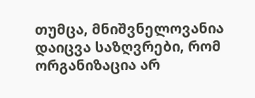თუმცა, მნიშვნელოვანია დაიცვა საზღვრები, რომ ორგანიზაცია არ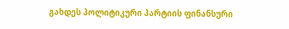გახდეს პოლიტიკური პარტიის ფინანსური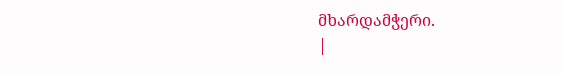მხარდამჭერი.
|